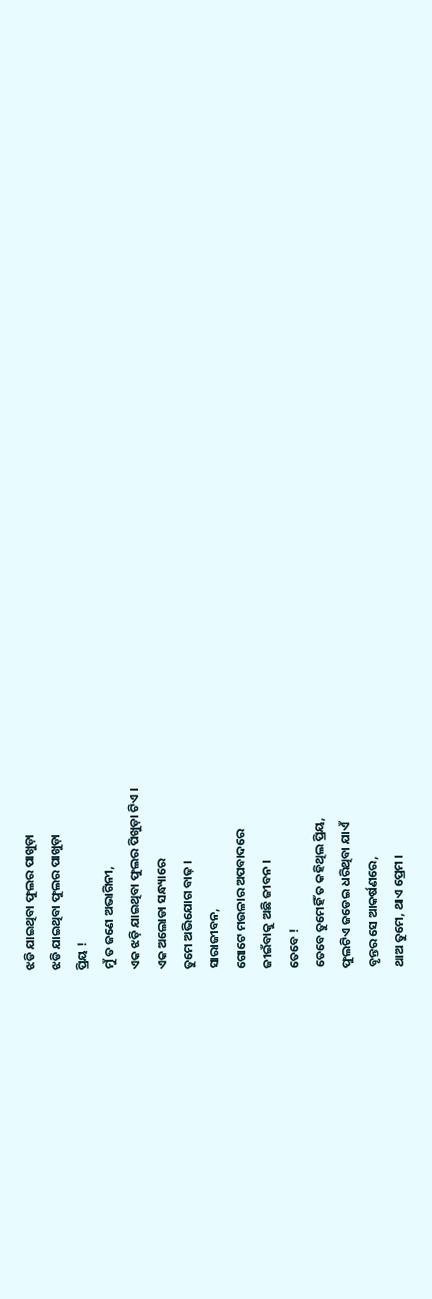ଝଡି ଯାଇଥିବା ଫୁଲର ପାଖୁଡ଼ା
ଝଡି ଯାଇଥିବା ଫୁଲର ପାଖୁଡ଼ା
ପ୍ରିୟ !
ମୁଁ ତ ଜଣେ ଅଭାଗିନୀ,
ଏକ ଝଡ଼ି ଯାଇଥିବା ଫୁଲର ପିଖୁଡ଼ା ଟିଏ ।
ଏକ ଅଲୋଡା ସନ୍ଧ୍ୟାରେ
ତୁମେ ଅଭିଯୋଗ ବାଢ଼ ।
ସାରାଜୀବନ,
ଗୋଟେ ମଉଳାର ଅପବାଦରେ
ଜୀଇଁବାକୁ ଅଛି ଜୀବନ ।
ତେବେ !
ତେବେ ତୁମେହିଁ ତ କହିଥିଲ ପ୍ରିୟ,
ଫୁଲଟିଏ ଜଡେଇ ଧରିଥିବା ଯାଏଁ
ବୃନ୍ତର ସେ ଆକର୍ଷଣରେ,
ଥାଅ ତୁମେ, ଥାଏ ପ୍ରେମ ।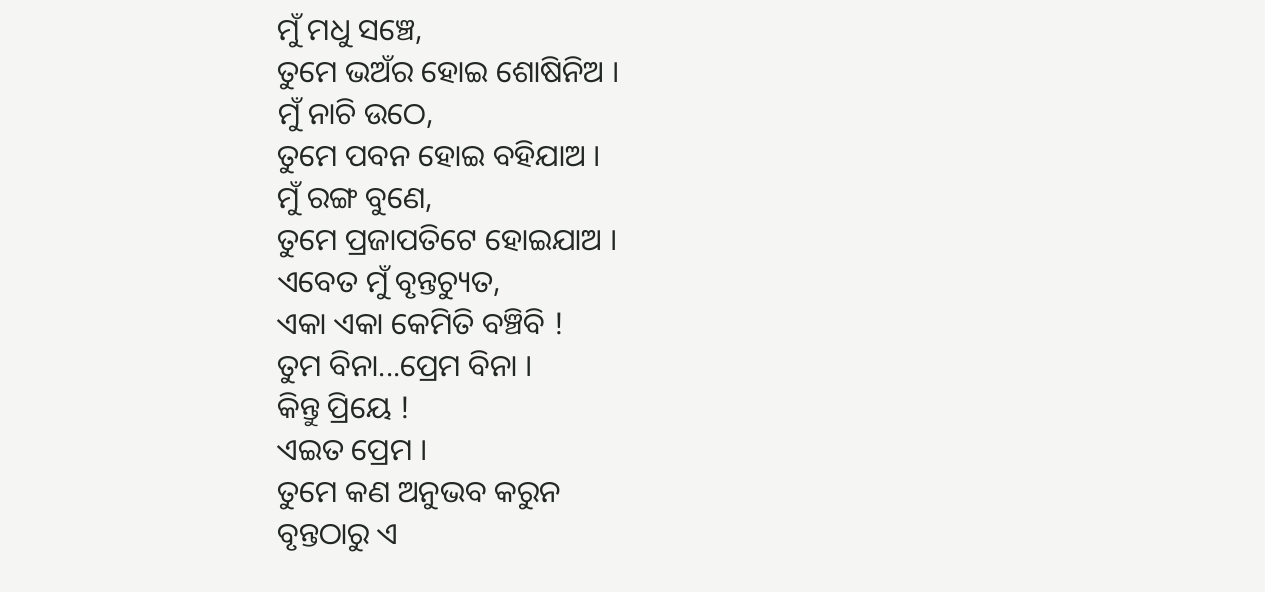ମୁଁ ମଧୁ ସଞ୍ଚେ,
ତୁମେ ଭଅଁର ହୋଇ ଶୋଷିନିଅ ।
ମୁଁ ନାଚି ଉଠେ,
ତୁମେ ପବନ ହୋଇ ବହିଯାଅ ।
ମୁଁ ରଙ୍ଗ ବୁଣେ,
ତୁମେ ପ୍ରଜାପତିଟେ ହୋଇଯାଅ ।
ଏବେତ ମୁଁ ବୃନ୍ତଚ୍ୟୁତ,
ଏକା ଏକା କେମିତି ବଞ୍ଚିବି !
ତୁମ ବିନା...ପ୍ରେମ ବିନା ।
କିନ୍ତୁ ପ୍ରିୟେ !
ଏଇତ ପ୍ରେମ ।
ତୁମେ କଣ ଅନୁଭବ କରୁନ
ବୃନ୍ତଠାରୁ ଏ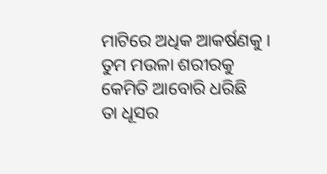ମାଟିରେ ଅଧିକ ଆକର୍ଷଣକୁ ।
ତୁମ ମଉଳା ଶରୀରକୁ
କେମିତି ଆବୋରି ଧରିଛି
ତା ଧୂସର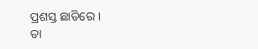ପ୍ରଶସ୍ତ ଛାତିରେ ।
ତା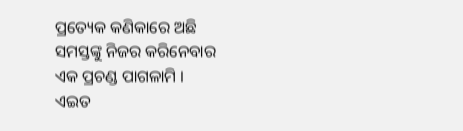ପ୍ରତ୍ୟେକ କଣିକାରେ ଅଛି
ସମସ୍ତଙ୍କୁ ନିଜର କରିନେବାର
ଏକ ପ୍ରଚଣ୍ଡ ପାଗଳାମି ।
ଏଇତ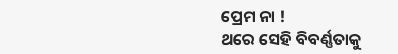ପ୍ରେମ ନା !
ଥରେ ସେହି ବିବର୍ଣ୍ଣତାକୁ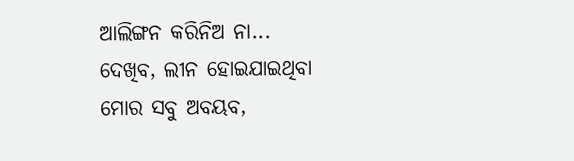ଆଲିଙ୍ଗନ କରିନିଅ ନା...
ଦେଖିବ, ଲୀନ ହୋଇଯାଇଥିବା
ମୋର ସବୁ ଅବୟବ,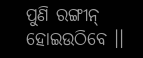ପୁଣି ରଙ୍ଗୀନ୍ ହୋଇଉଠିବେ ।।